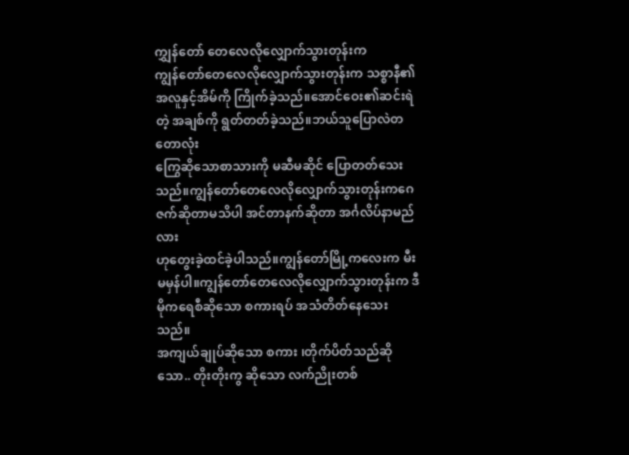ကျွှန်တော် တေလေလိုလျှောက်သွားတုန်းက
ကျွန်တော်တေလေလိုလျှောက်သွားတုန်းက သစ္စာနီ၏အလူနှင့်အိမ်ကို ကြိုက်ခဲ့သည်။အောင်ဝေး၏ဆင်းရဲတဲ့ အချစ်ကို ရွတ်တတ်ခဲ့သည်။ဘယ်သူပြောလဲတတောလုံး
ကြွေဆိုသောစာသားကို မဆီမဆိုင် ပြောတတ်သေးသည်။ကျွန်တော်တေလေလိုလျှောက်သွားတုန်းကဂေဇက်ဆိုတာမသိပါ အင်တာနက်ဆိုတာ အင်္ဂလိပ်နာမည်လား
ဟုတွေးခဲ့ထင်ခဲ့ပါသည်။ကျွန်တော်မြို့ကလေးက မီးမမှန်ပါ။ကျွန်တော်တေလေလိုလျှောက်သွားတုန်းက ဒီမိုကရေစီဆိုသော စကားရပ် အသံတိတ်နေသေးသည်။
အကျယ်ချုပ်ဆိုသော စကား ၊တိုက်ပိတ်သည်ဆိုသော.. တိုးတိုးကွ ဆိုသော လက်ညိုးတစ်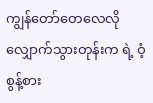ကျွန်တော်တေလေလိုလျှောက်သွားတုန်းက ရဲ့ ဝံ့စွန့်စား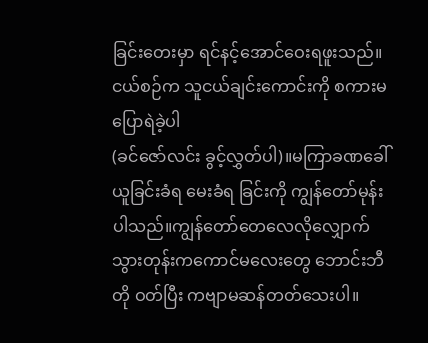ခြင်းတေးမှာ ရင်နင့်အောင်ဝေးရဖူးသည်။ငယ်စဉ်က သူငယ်ချင်းကောင်းကို စကားမပြောရဲခဲ့ပါ
(ခင်ဇော်လင်း ခွင့်လွှတ်ပါ)။မကြာခဏခေါ်ယူခြင်းခံရ မေးခံရ ခြင်းကို ကျွန်တော်မုန်းပါသည်။ကျွန်တော်တေလေလိုလျှောက်သွားတုန်းကကောင်မလေးတွေ ဘောင်းဘီတို ဝတ်ပြီး ကဗျာမဆန်တတ်သေးပါ။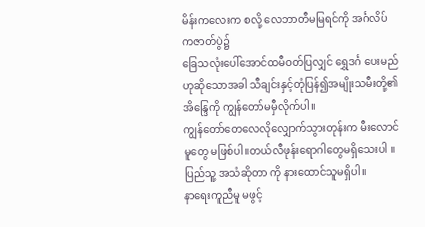မိန်းကလေးက စလို့ လေဘာတီမမြရင်ကို အင်္ဂလိပ်ကဇာတ်ပွဲ၌
ခြေသလုံးပေါ်အောင်ထမီဝတ်ပြလျှင် ရွှေဒင်္ဂ ပေးမည်ဟုဆိုသောအခါ သီချင်းနှင့်တုံပြန်၍အမျိုးသမီးတို့၏အိန္ဒြေကို ကျွန်တော်မမှီလိုက်ပါ။
ကျွန်တော်တေလေလိုလျှောက်သွားတုန်းက မီးလောင်မူတွေ မဖြစ်ပါ။တယ်လီဖုန်းရောဂါတွေမရှိသေးပါ ။ပြည်သူ့ အသံဆိုတာ ကို နားထောင်သူမရှိပါ။
နာရေးကူညီမူ မဖွင့်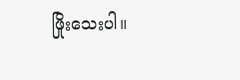ဖြိုးသေးပါ။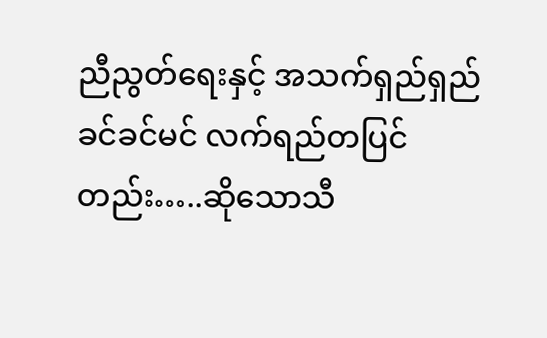ညီညွတ်ရေးနှင့် အသက်ရှည်ရှည်ခင်ခင်မင် လက်ရည်တပြင်တည်း…..ဆိုသောသီ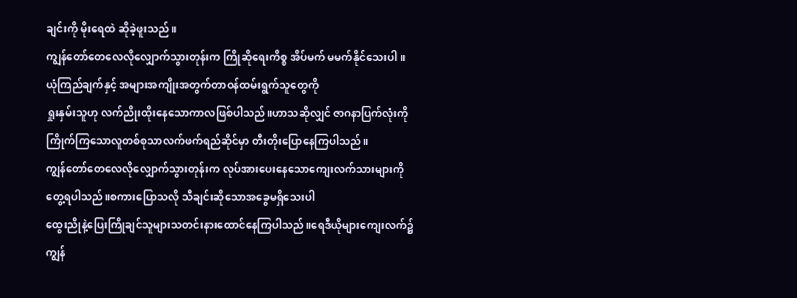ချင်းကို မိုးရေထဲ ဆိုခဲ့ဖူးသည်။
ကျွန်တော်တေလေလိုလျှောက်သွားတုန်းက ကြိုဆိုရေးကိစ္စ အိပ်မက် မမက်နိုင်သေးပါ။ ယုံကြည်ချက်နှင့် အများအကျိုးအတွက်တာဝန်ထမ်းရွက်သူတွေကို
ရှုးနှမ်းသူဟု လက်ညိုးထိုးနေသောကာလဖြစ်ပါသည်။ဟာသဆိုလျှင် ဇာဂနာပြက်လုံးကို ကြိုက်ကြသောလူတစ်စုသာလက်ဖက်ရည်ဆိုင်မှာ တီးတိုးပြောနေကြပါသည်။
ကျွန်တော်တေလေလိုလျှောက်သွားတုန်းက လုပ်အားပေးနေသောကျေးလက်သားများကိုတွေ့ရပါသည်။စကားပြောသလို သီချင်းဆိုသောအခွေမရှိသေးပါ
ထွေးညိုနဲ့ပြေးကြိုချင်သူများသတင်းနားထောင်နေကြပါသည်။ရေဒီယိုများကျေးလက်၌ကျွန်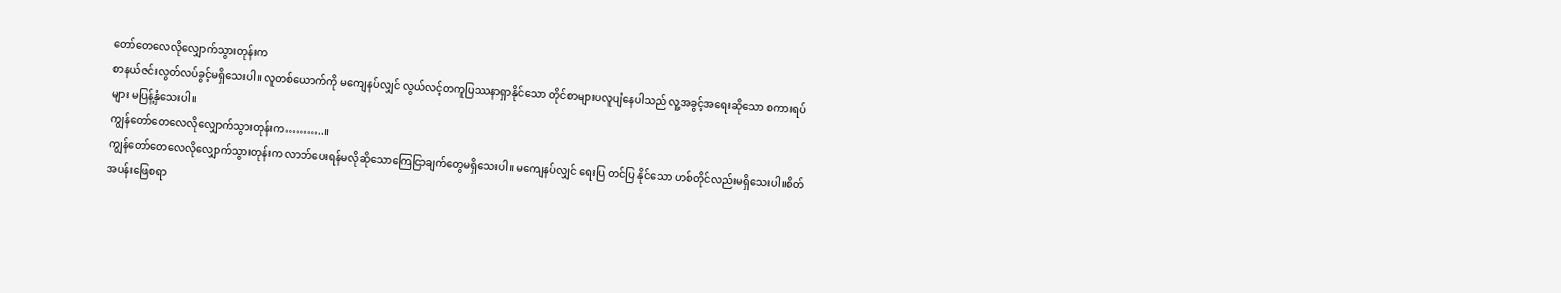တော်တေလေလိုလျှောက်သွားတုန်းက
စာနယ်ဇင်းလွတ်လပ်ခွင့်မရှိသေးပါ။ လူတစ်ယောက်ကို မကျေနပ်လျှင် လွယ်လင့်တကူပြဿနာရှာနိုင်သော တိုင်စာများပလူပျံနေပါသည် လူ့အခွင့်အရေးဆိုသော စကားရပ်များ မပြန့်နှံသေးပါ။
ကျွန်တော်တေလေလိုလျှောက်သွားတုန်းက………..။
ကျွန်တော်တေလေလိုလျှောက်သွားတုန်းက လာဘ်ပေးရန်မလိုဆိုသောကြေငြာချက်တွေမရှိသေးပါ။ မကျေနပ်လျှင် ရေးပြ တင်ပြ နိုင်သော ဟစ်တိုင်လည်းမရှိသေးပါ။စိတ်အပန်းဖြေစရာ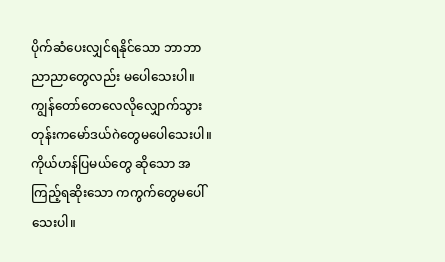ပိုက်ဆံပေးလျှင်ရနိုင်သော ဘာဘာညာညာတွေလည်း မပေါသေးပါ။
ကျွန်တော်တေလေလိုလျှောက်သွားတုန်းကမော်ဒယ်ဂဲတွေမပေါသေးပါ။ကိုယ်ဟန်ပြမယ်တွေ ဆိုသော အကြည့်ရဆိုးသော ကကွက်တွေမပေါ်သေးပါ။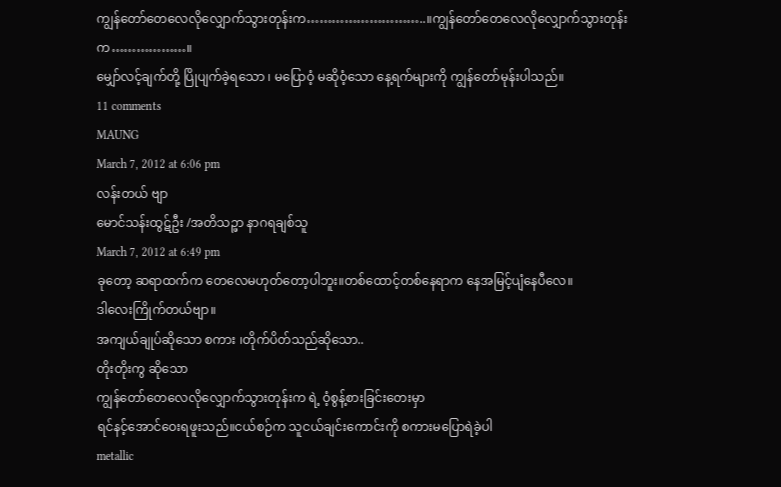ကျွန်တော်တေလေလိုလျှောက်သွားတုန်းက………………………..။ကျွန်တော်တေလေလိုလျှောက်သွားတုန်းက………………။
မျှော်လင့်ချက်တို့ ပြိုပျက်ခဲ့ရသော ၊ မပြောဝံ့ မဆိုဝံ့သော နေ့ရက်များကို ကျွန်တော်မုန်းပါသည်။
11 comments
MAUNG
March 7, 2012 at 6:06 pm
လန်းတယ် ဗျာ
မောင်သန်းထွဋ်ဦး /အတိသဉ္ဖာ နာဂရချစ်သူ
March 7, 2012 at 6:49 pm
ခုတော့ ဆရာထက်က တေလေမဟုတ်တော့ပါဘူး။တစ်ထောင့်တစ်နေရာက နေအမြင့်ပျံနေပီလေ။
ဒါလေးကြိုက်တယ်ဗျာ။
အကျယ်ချုပ်ဆိုသော စကား ၊တိုက်ပိတ်သည်ဆိုသော..
တိုးတိုးကွ ဆိုသော
ကျွန်တော်တေလေလိုလျှောက်သွားတုန်းက ရဲ့ ဝံ့စွန့်စားခြင်းတေးမှာ
ရင်နင့်အောင်ဝေးရဖူးသည်။ငယ်စဉ်က သူငယ်ချင်းကောင်းကို စကားမပြောရဲခဲ့ပါ
metallic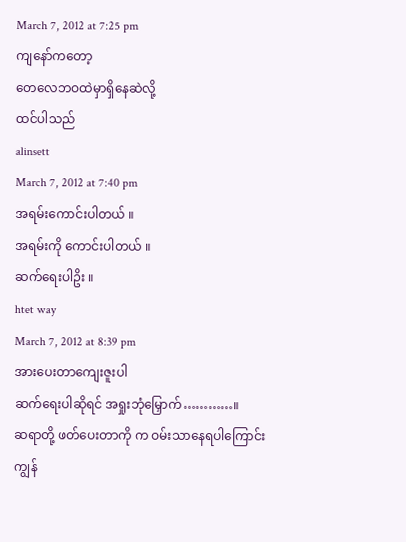March 7, 2012 at 7:25 pm
ကျနော်ကတော့
တေလေဘဝထဲမှာရှိနေဆဲလို့
ထင်ပါသည်
alinsett
March 7, 2012 at 7:40 pm
အရမ်းကောင်းပါတယ် ။
အရမ်းကို ကောင်းပါတယ် ။
ဆက်ရေးပါဥိး ။
htet way
March 7, 2012 at 8:39 pm
အားပေးတာကျေးဇူးပါ
ဆက်ရေးပါဆိုရင် အရှုးဘုံမြှောက်…………။
ဆရာတို့ ဖတ်ပေးတာကို က ဝမ်းသာနေရပါကြောင်း
ကျွန်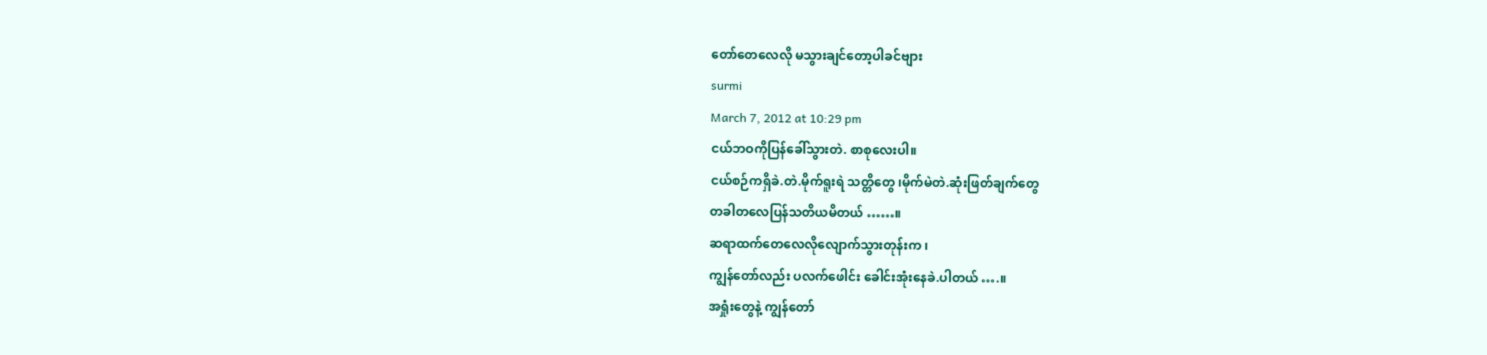တော်တေလေလို မသွားချင်တော့ပါခင်ဗျား
surmi
March 7, 2012 at 10:29 pm
ငယ်ဘဝကိုပြန်ခေါ်သွားတဲ. စာစုလေးပါ။
ငယ်စဉ်ကရှိခဲ.တဲ.မိုက်ရူးရဲ သတ္တိတွေ ၊မိုက်မဲတဲ.ဆုံးဖြတ်ချက်တွေ
တခါတလေပြန်သတိယမိတယ် ……။
ဆရာထက်တေလေလိုလျောက်သွားတုန်းက ၊
ကျွန်တော်လည်း ပလက်ဖေါင်း ခေါင်းအုံးနေခဲ.ပါတယ် ….။
အရှုံးတွေနဲ့ ကျွန်တော်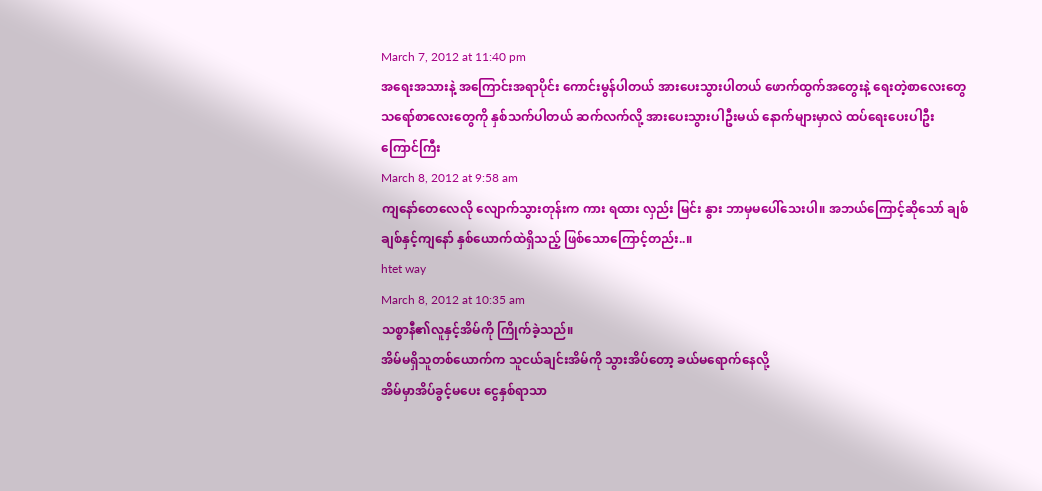March 7, 2012 at 11:40 pm
အရေးအသားနဲ့ အကြောင်းအရာပိုင်း ကောင်းမွန်ပါတယ် အားပေးသွားပါတယ် ဖောက်ထွက်အတွေးနဲ့ ရေးတဲ့စာလေးတွေ သရော်စာလေးတွေကို နှစ်သက်ပါတယ် ဆက်လက်လို့ အားပေးသွားပါဦးမယ် နောက်များမှာလဲ ထပ်ရေးပေးပါဦး
ကြောင်ကြီး
March 8, 2012 at 9:58 am
ကျနော်တေလေလို လျောက်သွားတုန်းက ကား ရထား လှည်း မြင်း နွား ဘာမှမပေါ်သေးပါ။ အဘယ်ကြောင့်ဆိုသော် ချစ်ချစ်နှင့်ကျနော် နှစ်ယောက်ထဲရှိသည့် ဖြစ်သောကြောင့်တည်း..။
htet way
March 8, 2012 at 10:35 am
သစ္စာနီ၏လူနှင့်အိမ်ကို ကြိုက်ခဲ့သည်။
အိမ်မရှိသူတစ်ယောက်က သူငယ်ချင်းအိမ်ကို သွားအိပ်တော့ ခယ်မရောက်နေလို့
အိမ်မှာအိပ်ခွင့်မပေး ငွေနှစ်ရာသာ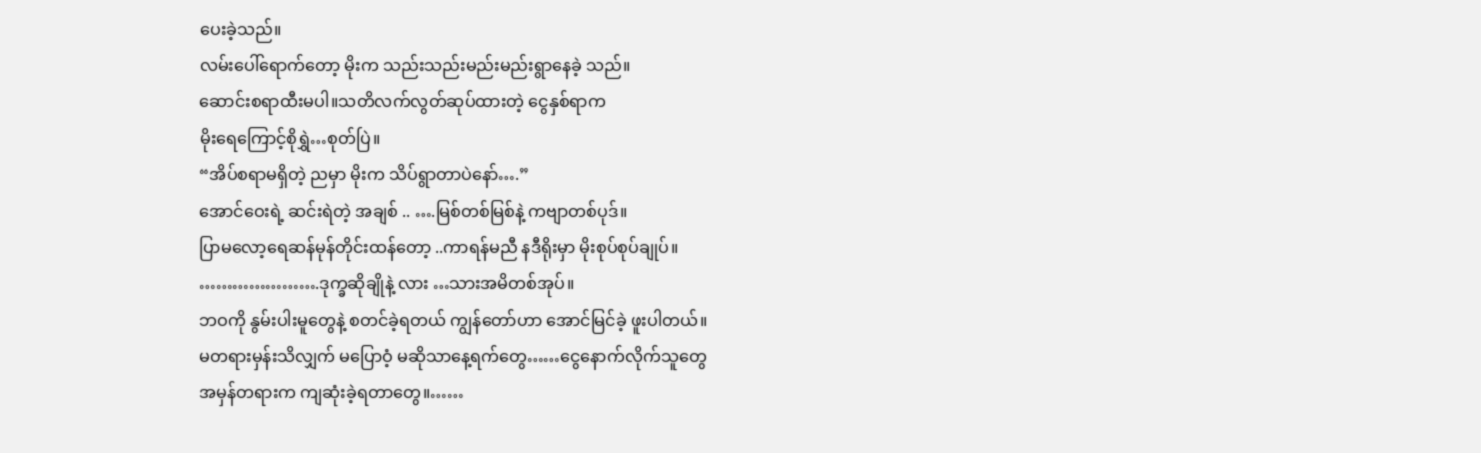ပေးခဲ့သည်။
လမ်းပေါ်ရောက်တော့ မိုးက သည်းသည်းမည်းမည်းရွာနေခဲ့ သည်။
ဆောင်းစရာထီးမပါ။သတိလက်လွတ်ဆုပ်ထားတဲ့ ငွေနှစ်ရာက
မိုးရေကြောင့်စိုရွှဲ…စုတ်ပြဲ။
“အိပ်စရာမရှိတဲ့ ညမှာ မိုးက သိပ်ရွာတာပဲနော်….”
အောင်ဝေးရဲ့ ဆင်းရဲတဲ့ အချစ် .. ….မြစ်တစ်မြစ်နဲ့ ကဗျာတစ်ပုဒ်။
ပြာမလော့ရေဆန်မုန်တိုင်းထန်တော့ ..ကာရန်မညီ နဒီရိုးမှာ မိုးစုပ်စုပ်ချုပ်။
………………….ဒုက္ခဆိုချိုနဲ့ လား …သားအမိတစ်အုပ်။
ဘဝကို နွမ်းပါးမူတွေနဲ့ စတင်ခဲ့ရတယ် ကျွန်တော်ဟာ အောင်မြင်ခဲ့ ဖူးပါတယ်။
မတရားမှန်းသိလျှက် မပြောဝံ့ မဆိုသာနေ့ရက်တွေ……ငွေနောက်လိုက်သူတွေ
အမှန်တရားက ကျဆုံးခဲ့ရတာတွေ။……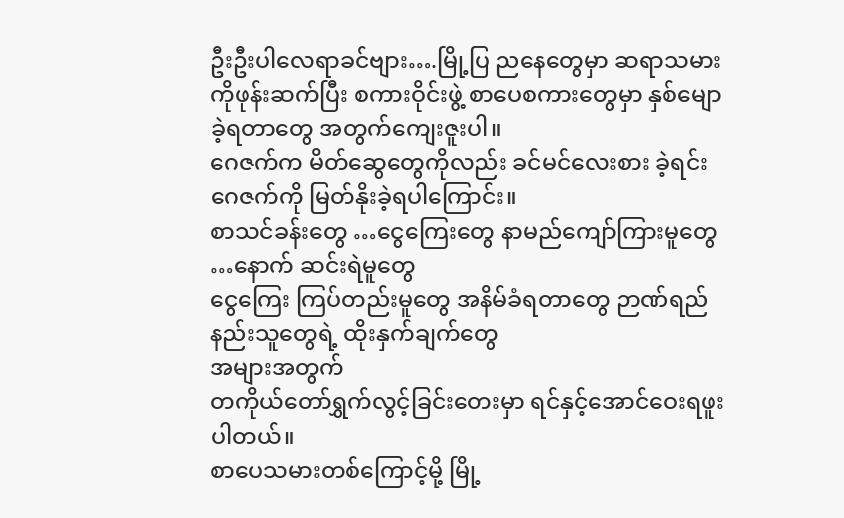ဦးဦးပါလေရာခင်ဗျား….မြို့ပြ ညနေတွေမှာ ဆရာသမားကိုဖုန်းဆက်ပြီး စကားဝိုင်းဖွဲ့ စာပေစကားတွေမှာ နှစ်မျောခဲ့ရတာတွေ အတွက်ကျေးဇူးပါ။
ဂေဇက်က မိတ်ဆွေတွေကိုလည်း ခင်မင်လေးစား ခဲ့ရင်း ဂေဇက်ကို မြတ်နိုးခဲ့ရပါကြောင်း။
စာသင်ခန်းတွေ …ငွေကြေးတွေ နာမည်ကျော်ကြားမူတွေ …နောက် ဆင်းရဲမူတွေ
ငွေကြေး ကြပ်တည်းမူတွေ အနိမ်ခံရတာတွေ ဉာဏ်ရည်နည်းသူတွေရဲ့ ထိုးနှက်ချက်တွေ
အများအတွက်
တကိုယ်တော်ရွှက်လွင့်ခြင်းတေးမှာ ရင်နှင့်အောင်ဝေးရဖူးပါတယ်။
စာပေသမားတစ်ကြောင့်မို့ မြို့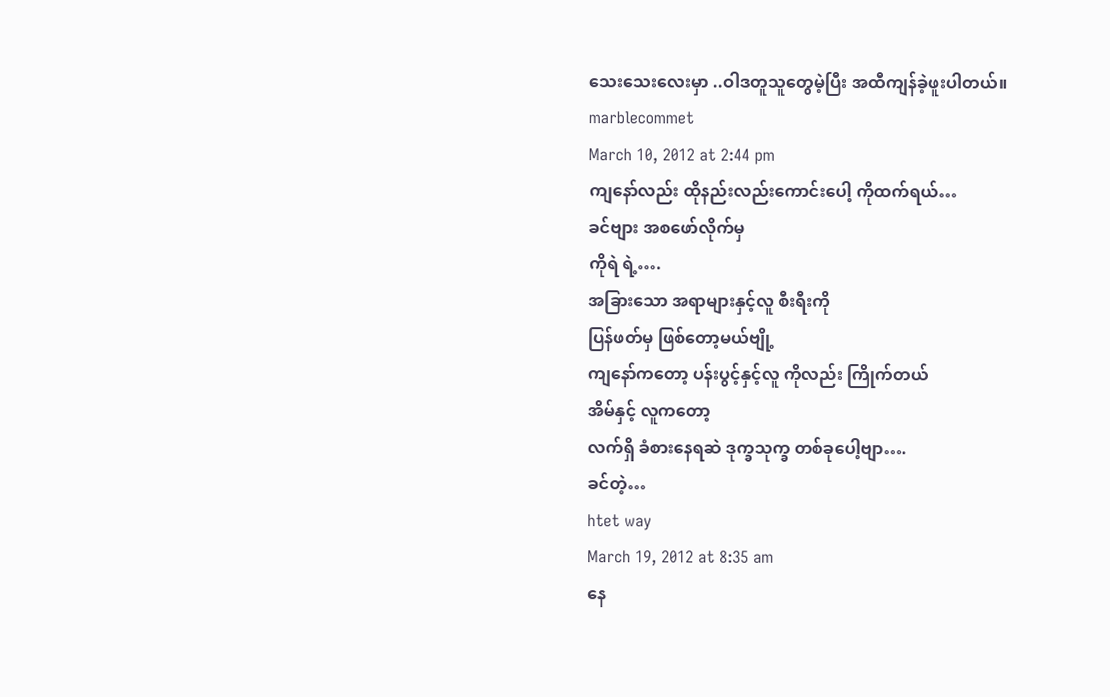သေးသေးလေးမှာ ..ဝါဒတူသူတွေမဲ့ပြီး အထီကျန်ခဲ့ဖူးပါတယ်။
marblecommet
March 10, 2012 at 2:44 pm
ကျနော်လည်း ထိုနည်းလည်းကောင်းပေါ့ ကိုထက်ရယ်…
ခင်ဗျား အစဖော်လိုက်မှ
ကိုရဲ ရဲ့….
အခြားသော အရာများနှင့်လူ စီးရီးကို
ပြန်ဖတ်မှ ဖြစ်တော့မယ်ဗျို့
ကျနော်ကတော့ ပန်းပွင့်နှင့်လူ ကိုလည်း ကြိုက်တယ်
အိမ်နှင့် လူကတော့
လက်ရှိ ခံစားနေရဆဲ ဒုက္ခသုက္ခ တစ်ခုပေါ့ဗျာ….
ခင်တဲ့…
htet way
March 19, 2012 at 8:35 am
နေ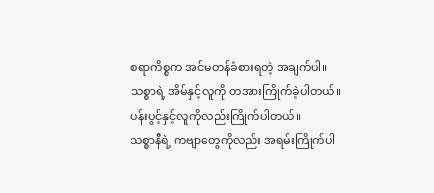စရာကိစ္စက အင်မတန်ခံစားရတဲ့ အချက်ပါ။
သစ္စာရဲ့ အိမ်နှင့်လူကို တအားကြိုက်ခဲ့ပါတယ်။
ပန်းပွင့်နှင့်လူကိုလည်းကြိုက်ပါတယ်။
သစ္စာနီရဲ့ ကဗျာတွေကိုလည်း အရမ်းကြိုက်ပါ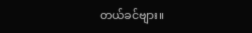တယ်ခင်ဗျား။